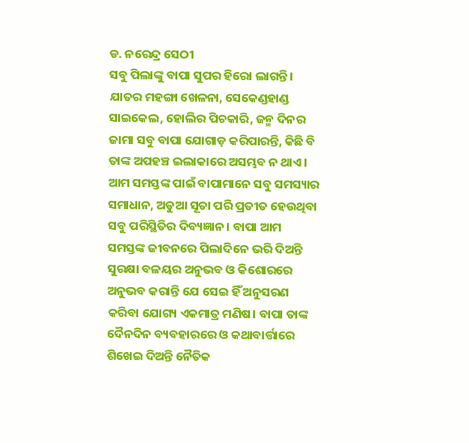ଡ. ନରେନ୍ଦ୍ର ସେଠୀ
ସବୁ ପିଲାଙ୍କୁ ବାପା ସୁପର ହିରୋ ଲାଗନ୍ତି। ଯାତର ମହଙ୍ଗା ଖେଳନା, ସେକେଣ୍ଡହାଣ୍ଡ ସାଇକେଲ, ହୋଲିର ପିଚକାରି, ଜନ୍ମ ଦିନର ଜାମା ସବୁ ବାପା ଯୋଗାଡ଼ କରିପାରନ୍ତି, କିଛି ବି ତାଙ୍କ ଅପହଞ୍ଚ ଇଲାକାରେ ଅସମ୍ଭବ ନ ଥାଏ। ଆମ ସମସ୍ତଙ୍କ ପାଇଁ ବାପାମାନେ ସବୁ ସମସ୍ୟାର ସମାଧାନ, ଅଡୁଆ ସୂତା ପରି ପ୍ରତୀତ ହେଉଥିବା ସବୁ ପରିସ୍ଥିତିର ଦିବ୍ୟଜ୍ଞାନ। ବାପା ଆମ ସମସ୍ତଙ୍କ ଜୀବନରେ ପିଲାଦିନେ ଭରି ଦିଅନ୍ତି ସୁରକ୍ଷା ବଳୟର ଅନୁଭବ ଓ କିଶୋରରେ ଅନୁଭବ କରାନ୍ତି ଯେ ସେଇ ହିଁ ଅନୁସରଣ କରିବା ଯୋଗ୍ୟ ଏକମାତ୍ର ମଣିଷ। ବାପା ତାଙ୍କ ଦୈନଦିନ ବ୍ୟବହାରରେ ଓ କଥାବାର୍ତ୍ତାରେ ଶିଖେଇ ଦିଅନ୍ତି ନୈତିକ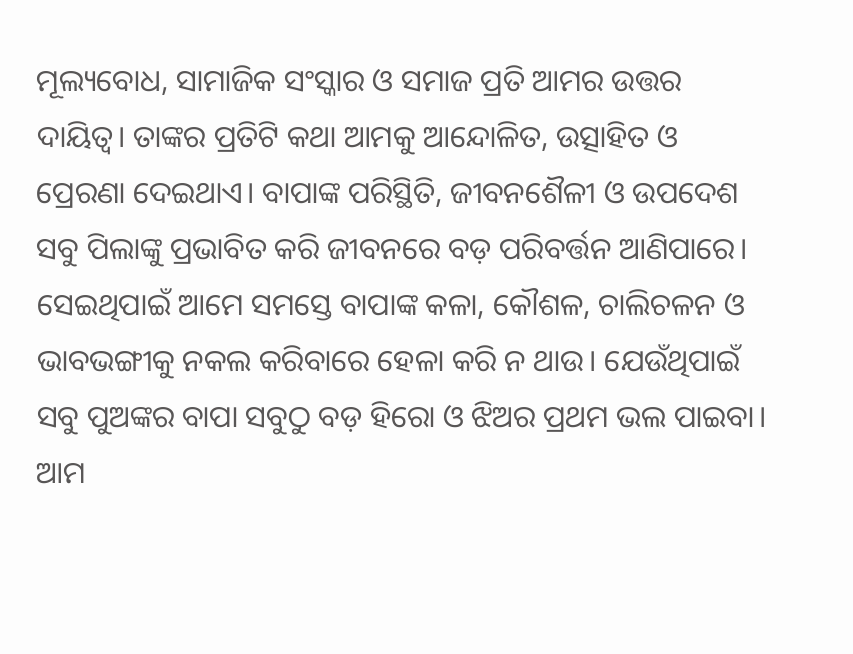ମୂଲ୍ୟବୋଧ, ସାମାଜିକ ସଂସ୍କାର ଓ ସମାଜ ପ୍ରତି ଆମର ଉତ୍ତର ଦାୟିତ୍ୱ। ତାଙ୍କର ପ୍ରତିଟି କଥା ଆମକୁ ଆନ୍ଦୋଳିତ, ଉତ୍ସାହିତ ଓ ପ୍ରେରଣା ଦେଇଥାଏ। ବାପାଙ୍କ ପରିସ୍ଥିତି, ଜୀବନଶୈଳୀ ଓ ଉପଦେଶ ସବୁ ପିଲାଙ୍କୁ ପ୍ରଭାବିତ କରି ଜୀବନରେ ବଡ଼ ପରିବର୍ତ୍ତନ ଆଣିପାରେ। ସେଇଥିପାଇଁ ଆମେ ସମସ୍ତେ ବାପାଙ୍କ କଳା, କୌଶଳ, ଚାଲିଚଳନ ଓ ଭାବଭଙ୍ଗୀକୁ ନକଲ କରିବାରେ ହେଳା କରି ନ ଥାଉ। ଯେଉଁଥିପାଇଁ ସବୁ ପୁଅଙ୍କର ବାପା ସବୁଠୁ ବଡ଼ ହିରୋ ଓ ଝିଅର ପ୍ରଥମ ଭଲ ପାଇବା। ଆମ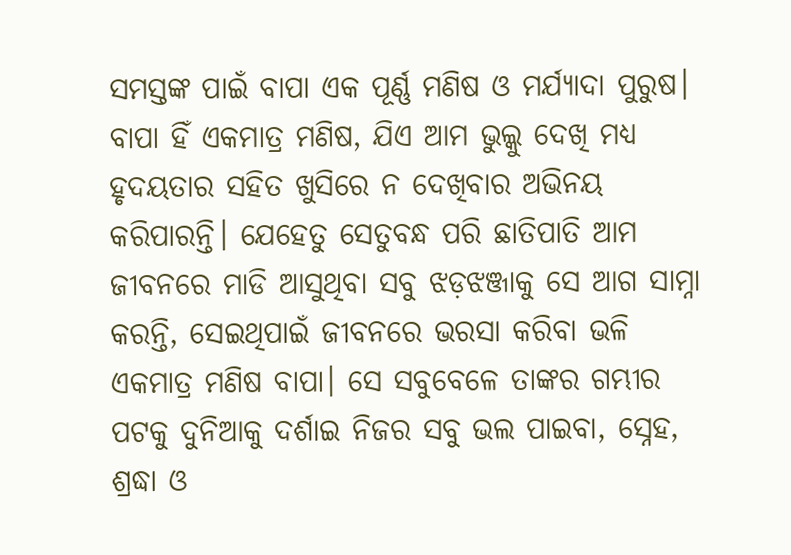ସମସ୍ତଙ୍କ ପାଇଁ ବାପା ଏକ ପୂର୍ଣ୍ଣ ମଣିଷ ଓ ମର୍ଯ୍ୟାଦା ପୁରୁଷ। ବାପା ହିଁ ଏକମାତ୍ର ମଣିଷ, ଯିଏ ଆମ ଭୁଲ୍କୁ ଦେଖି ମଧ୍ୟ ହୃଦୟତାର ସହିତ ଖୁସିରେ ନ ଦେଖିବାର ଅଭିନୟ କରିପାରନ୍ତି। ଯେହେତୁ ସେତୁବନ୍ଧ ପରି ଛାତିପାତି ଆମ ଜୀବନରେ ମାଡି ଆସୁଥିବା ସବୁ ଝଡ଼ଝଞ୍ଜାକୁ ସେ ଆଗ ସାମ୍ନା କରନ୍ତି, ସେଇଥିପାଇଁ ଜୀବନରେ ଭରସା କରିବା ଭଳି ଏକମାତ୍ର ମଣିଷ ବାପା। ସେ ସବୁବେଳେ ତାଙ୍କର ଗମ୍ଭୀର ପଟକୁ ଦୁନିଆକୁ ଦର୍ଶାଇ ନିଜର ସବୁ ଭଲ ପାଇବା, ସ୍ନେହ, ଶ୍ରଦ୍ଧା ଓ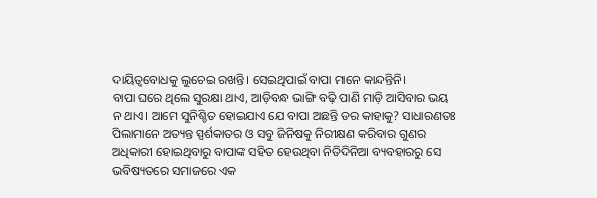ଦାୟିତ୍ୱବୋଧକୁ ଲୁଚେଇ ରଖନ୍ତି। ସେଇଥିପାଇଁ ବାପା ମାନେ କାନ୍ଦନ୍ତିନି।
ବାପା ଘରେ ଥିଲେ ସୁରକ୍ଷା ଥାଏ, ଆଡ଼ିବନ୍ଧ ଭାଙ୍ଗି ବଢ଼ି ପାଣି ମାଡ଼ି ଆସିବାର ଭୟ ନ ଥାଏ। ଆମେ ସୁନିଶ୍ଚିତ ହୋଇଯାଏ ଯେ ବାପା ଅଛନ୍ତି ଡର କାହାକୁ? ସାଧାରଣତଃ ପିଲାମାନେ ଅତ୍ୟନ୍ତ ସ୍ପର୍ଶକାତର ଓ ସବୁ ଜିନିଷକୁ ନିରୀକ୍ଷଣ କରିବାର ଗୁଣର ଅଧିକାରୀ ହୋଇଥିବାରୁ ବାପାଙ୍କ ସହିତ ହେଉଥିବା ନିତିଦିନିଆ ବ୍ୟବହାରରୁ ସେ ଭବିଷ୍ୟତରେ ସମାଜରେ ଏକ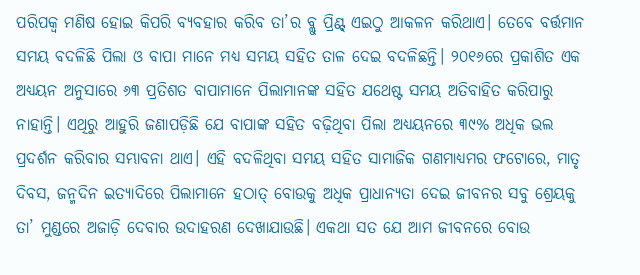ପରିପକ୍ୱ ମଣିଷ ହୋଇ କିପରି ବ୍ୟବହାର କରିବ ତା’ର ବ୍ଲୁ ପ୍ରିଣ୍ଟ୍ ଏଇଠୁ ଆକଳନ କରିଥାଏ। ତେବେ ବର୍ତ୍ତମାନ ସମୟ ବଦଳିଛି ପିଲା ଓ ବାପା ମାନେ ମଧ୍ୟ ସମୟ ସହିତ ତାଳ ଦେଇ ବଦଳିଛନ୍ତି। ୨୦୧୬ରେ ପ୍ରକାଶିତ ଏକ ଅଧ୍ୟୟନ ଅନୁସାରେ ୬୩ ପ୍ରତିଶତ ବାପାମାନେ ପିଲାମାନଙ୍କ ସହିତ ଯଥେଷ୍ଟ ସମୟ ଅତିବାହିତ କରିପାରୁ ନାହାନ୍ତି। ଏଥିରୁ ଆହୁରି ଜଣାପଡ଼ିଛି ଯେ ବାପାଙ୍କ ସହିତ ବଢ଼ିଥିବା ପିଲା ଅଧ୍ୟୟନରେ ୩୯% ଅଧିକ ଭଲ ପ୍ରଦର୍ଶନ କରିବାର ସମ୍ଭାବନା ଥାଏ। ଏହି ବଦଳିଥିବା ସମୟ ସହିତ ସାମାଜିକ ଗଣମାଧ୍ୟମର ଫଟୋରେ, ମାତୃ ଦିବସ, ଜନ୍ମଦିନ ଇତ୍ୟାଦିରେ ପିଲାମାନେ ହଠାତ୍ ବୋଉକୁ ଅଧିକ ପ୍ରାଧାନ୍ୟତା ଦେଇ ଜୀବନର ସବୁ ଶ୍ରେୟକୁ ତା’ ମୁଣ୍ଡରେ ଅଜାଡ଼ି ଦେବାର ଉଦାହରଣ ଦେଖାଯାଉଛି। ଏକଥା ସତ ଯେ ଆମ ଜୀବନରେ ବୋଉ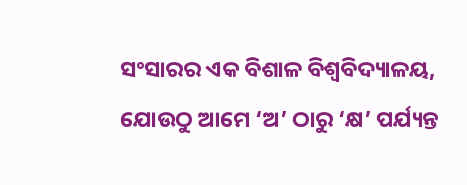ସଂସାରର ଏକ ବିଶାଳ ବିଶ୍ୱବିଦ୍ୟାଳୟ, ଯୋଉଠୁ ଆମେ ‘ଅ’ ଠାରୁ ‘କ୍ଷ’ ପର୍ଯ୍ୟନ୍ତ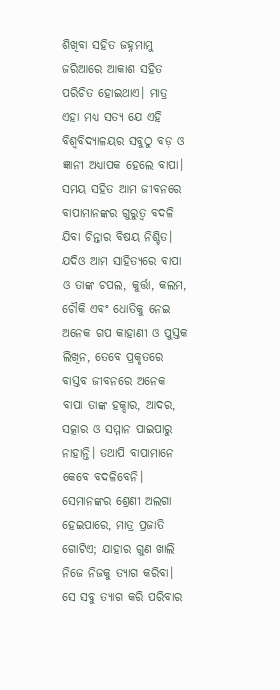ଶିଖିବା ସହିତ ଜହ୍ନମାମୁ ଜରିଆରେ ଆକାଶ ସହିତ ପରିଚିତ ହୋଇଥାଏ। ମାତ୍ର ଏହା ମଧ୍ୟ ସତ୍ୟ ଯେ ଏହି ବିଶ୍ୱବିଦ୍ୟାଳୟର ସବୁଠୁ ବଡ଼ ଓ ଜ୍ଞାନୀ ଅଧ୍ୟାପକ ହେଲେ ବାପା। ସମୟ ସହିତ ଆମ ଜୀବନରେ ବାପାମାନଙ୍କର ଗୁରୁତ୍ୱ ବଦଳି ଯିବା ଚିନ୍ତାର ବିଷୟ ନିଶ୍ଚିତ। ଯଦିଓ ଆମ ସାହିତ୍ୟରେ ବାପା ଓ ତାଙ୍କ ଚପଲ, କୁର୍ତ୍ତା, କଲମ, ଚୌକି ଏବଂ ଧୋତିକୁ ନେଇ ଅନେକ ଗପ କାହାଣୀ ଓ ପୁସ୍ତକ ଲିଖିନ, ତେବେ ପ୍ରକୃତରେ ବାସ୍ତବ ଜୀବନରେ ଅନେକ ବାପା ତାଙ୍କ ହକ୍ଦାର, ଆଦର, ସତ୍କାର ଓ ସମ୍ମାନ ପାଇପାରୁ ନାହାନ୍ତି। ତଥାପି ବାପାମାନେ କେବେ ବଦଳିବେନି। ସେମାନଙ୍କର ଶ୍ରେଣୀ ଅଲଗା ହେଇପାରେ, ମାତ୍ର ପ୍ରଜାତି ଗୋଟିଏ; ଯାହାର ଗୁଣ ଖାଲି ନିଜେ ନିଜକୁ ତ୍ୟାଗ କରିବା। ସେ ସବୁ ତ୍ୟାଗ କରି ପରିବାର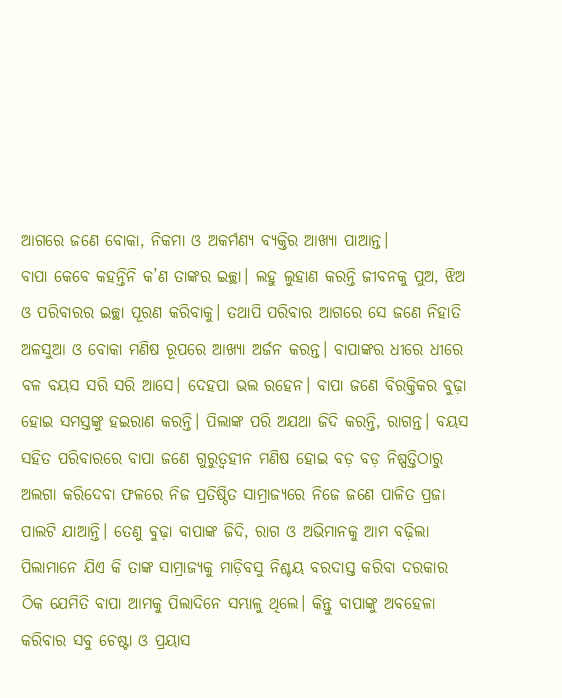ଆଗରେ ଜଣେ ବୋକା, ନିକମା ଓ ଅକର୍ମଣ୍ୟ ବ୍ୟକ୍ତିର ଆଖ୍ୟା ପାଆନ୍ତ।
ବାପା କେବେ କହନ୍ତିନି କ’ଣ ତାଙ୍କର ଇଚ୍ଛା। ଲହୁ ଲୁହାଣ କରନ୍ତି ଜୀବନକୁ ପୁଅ, ଝିଅ ଓ ପରିବାରର ଇଚ୍ଛା ପୂରଣ କରିବାକୁ। ତଥାପି ପରିବାର ଆଗରେ ସେ ଜଣେ ନିହାତି ଅଳସୁଆ ଓ ବୋକା ମଣିଷ ରୂପରେ ଆଖ୍ୟା ଅର୍ଜନ କରନ୍ତ। ବାପାଙ୍କର ଧୀରେ ଧୀରେ ବଳ ବୟସ ସରି ସରି ଆସେ। ଦେହପା ଭଲ ରହେନ। ବାପା ଜଣେ ବିରକ୍ତିକର ବୁଢ଼ା ହୋଇ ସମସ୍ତଙ୍କୁ ହଇରାଣ କରନ୍ତି। ପିଲାଙ୍କ ପରି ଅଯଥା ଜିଦି କରନ୍ତି, ରାଗନ୍ତ। ବୟସ ସହିତ ପରିବାରରେ ବାପା ଜଣେ ଗୁରୁତ୍ୱହୀନ ମଣିଷ ହୋଇ ବଡ଼ ବଡ଼ ନିଷ୍ପତ୍ତିଠାରୁ ଅଲଗା କରିଦେବା ଫଳରେ ନିଜ ପ୍ରତିଷ୍ଠିତ ସାମ୍ରାଜ୍ୟରେ ନିଜେ ଜଣେ ପାଳିତ ପ୍ରଜା ପାଲଟି ଯାଆନ୍ତି। ତେଣୁ ବୁଢ଼ା ବାପାଙ୍କ ଜିଦି, ରାଗ ଓ ଅଭିମାନକୁ ଆମ ବଢ଼ିଲା ପିଲାମାନେ ଯିଏ କି ତାଙ୍କ ସାମ୍ରାଜ୍ୟକୁ ମାଡ଼ିବସୁ ନିଶ୍ଚୟ ବରଦାସ୍ତ କରିବା ଦରକାର ଠିକ ଯେମିତି ବାପା ଆମକୁ ପିଲାଦିନେ ସମ୍ଭାଳୁ ଥିଲେ। କିନ୍ତୁ ବାପାଙ୍କୁ ଅବହେଳା କରିବାର ସବୁ ଚେଷ୍ଟା ଓ ପ୍ରୟାସ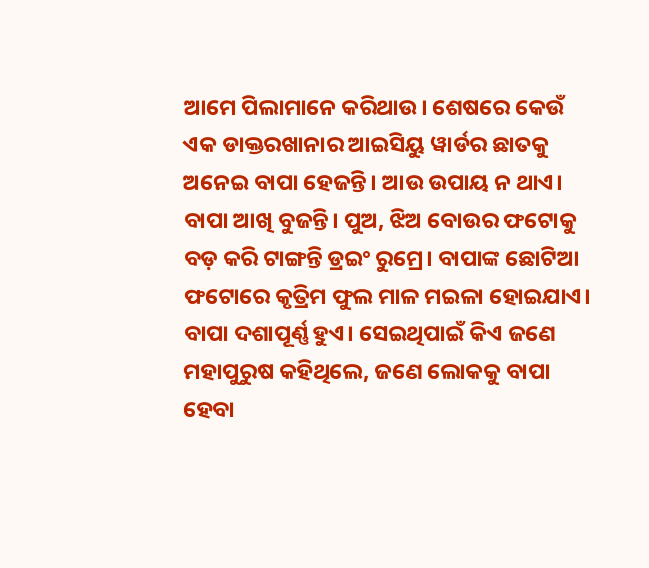ଆମେ ପିଲାମାନେ କରିଥାଉ। ଶେଷରେ କେଉଁ ଏକ ଡାକ୍ତରଖାନାର ଆଇସିୟୁ ୱାର୍ଡର ଛାତକୁ ଅନେଇ ବାପା ହେଜନ୍ତି। ଆଉ ଉପାୟ ନ ଥାଏ। ବାପା ଆଖି ବୁଜନ୍ତି। ପୁଅ, ଝିଅ ବୋଉର ଫଟୋକୁ ବଡ଼ କରି ଟାଙ୍ଗନ୍ତି ଡ୍ରଇଂ ରୁମ୍ରେ। ବାପାଙ୍କ ଛୋଟିଆ ଫଟୋରେ କୃତ୍ରିମ ଫୁଲ ମାଳ ମଇଳା ହୋଇଯାଏ।
ବାପା ଦଶାପୂର୍ଣ୍ଣ ହୁଏ। ସେଇଥିପାଇଁ କିଏ ଜଣେ ମହାପୁରୁଷ କହିଥିଲେ, ଜଣେ ଲୋକକୁ ବାପା ହେବା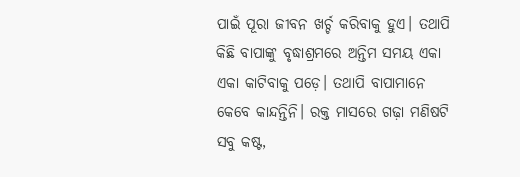ପାଇଁ ପୂରା ଜୀବନ ଖର୍ଚ୍ଚ କରିବାକୁ ହୁଏ। ତଥାପି କିଛି ବାପାଙ୍କୁ ବୃଦ୍ଧାଶ୍ରମରେ ଅନ୍ତିମ ସମୟ ଏକା ଏକା କାଟିବାକୁ ପଡ଼େ। ତଥାପି ବାପାମାନେ କେବେ କାନ୍ଦନ୍ତିନି। ରକ୍ତ ମାସରେ ଗଢ଼ା ମଣିଷଟି ସବୁ କଷ୍ଟ,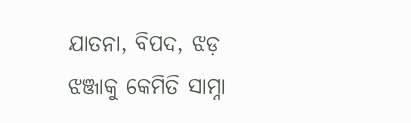ଯାତନା, ବିପଦ, ଝଡ଼ ଝଞ୍ଜାକୁ କେମିତି ସାମ୍ନା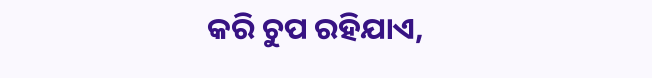କରି ଚୁପ ରହିଯାଏ,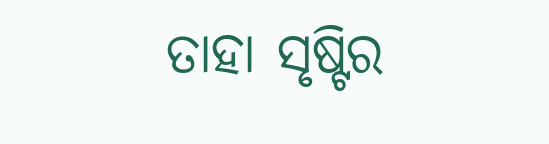ତାହା ସୃଷ୍ଟିର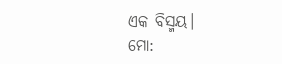ଏକ ବିସ୍ମୟ।
ମୋ: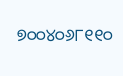୭୦୦୪୦୬୮୧୧୦